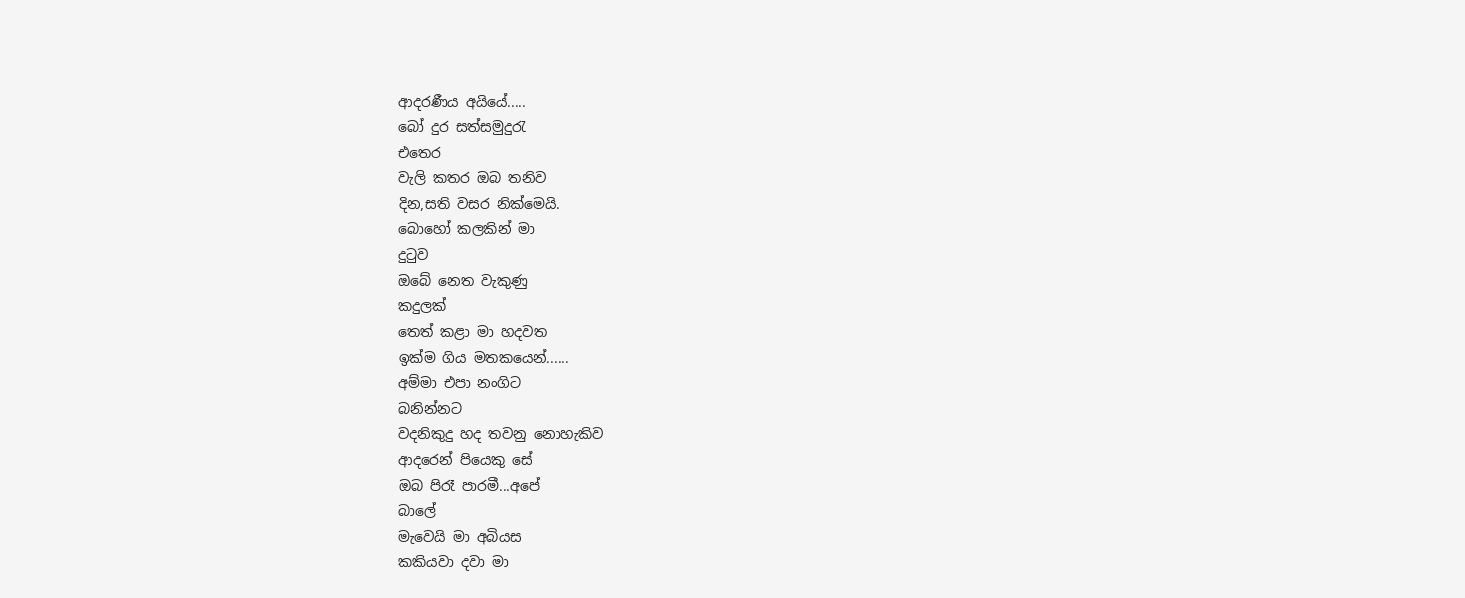ආදරණීය අයියේ.....
බෝ දුර සත්සමුදුරැ
එතෙර
වැලි කතර ඔබ තනිව
දින,සති වසර නික්මෙයි.
බොහෝ කලකින් මා
දුටුව
ඔබේ නෙත වැකුණු
කදුලක්
තෙත් කළා මා හදවත
ඉක්ම ගිය මතකයෙන්......
අම්මා එපා නංගිට
බනින්නට
වදනිකුදු හද තවනු නොහැකිව
ආදරෙන් පියෙකු සේ
ඔබ පිරෑ පාරමී...අපේ
බාලේ
මැවෙයි මා අබියස
කකියවා දවා මා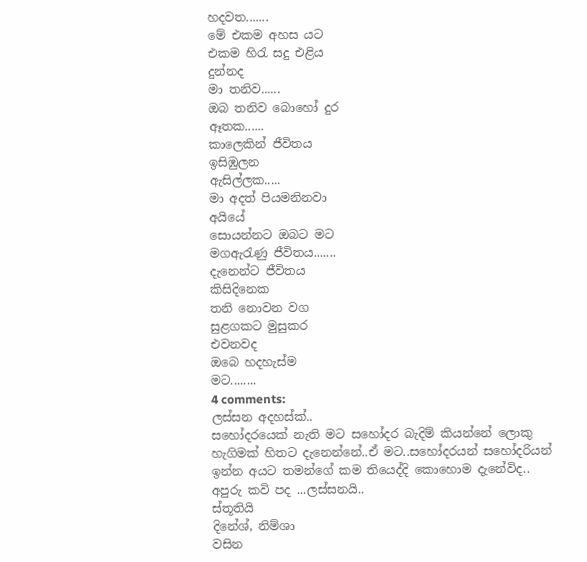හදවත.......
මේ එකම අහස යට
එකම හිරැ සදු එළිය
දුන්නද
මා තනිව......
ඔබ තනිව බොහෝ දුර
ඈතක......
කාලෙකින් ජීවිතය
ඉසිඹුලන
ඇසිල්ලක.....
මා අදත් පියමනිනවා
අයියේ
සොයන්නට ඔබට මට
මගඇරැණු ජීවිතය.......
දැනෙන්ට ජීවිතය
කිසිදිනෙක
තනි නොවන වග
සුළගකට මුසුකර
එවනවද
ඔබෙ හදහැස්ම
මට........
4 comments:
ලස්සන අදහස්ක්..
සහෝදරයෙක් නැති මට සහෝදර බැදිම් කියන්නේ ලොකු හැගිමක් හිතට දැනෙන්නේ..ඒ මට..සහෝදරයන් සහෝදරියන් ඉන්න අයට තමන්ගේ කම තියෙද්දි කොහොම දැනේවිද..
අපුරු කවි පද ...ලස්සනයි..
ස්තූතියි
දිනේශ්, නිම්ශා
වසින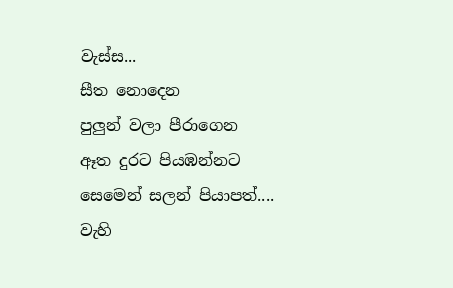වැස්ස...
සීත නොදෙන
පුලුන් වලා පීරාගෙන
ඈත දුරට පියඹන්නට
සෙමෙන් සලන් පියාපත්....
වැහි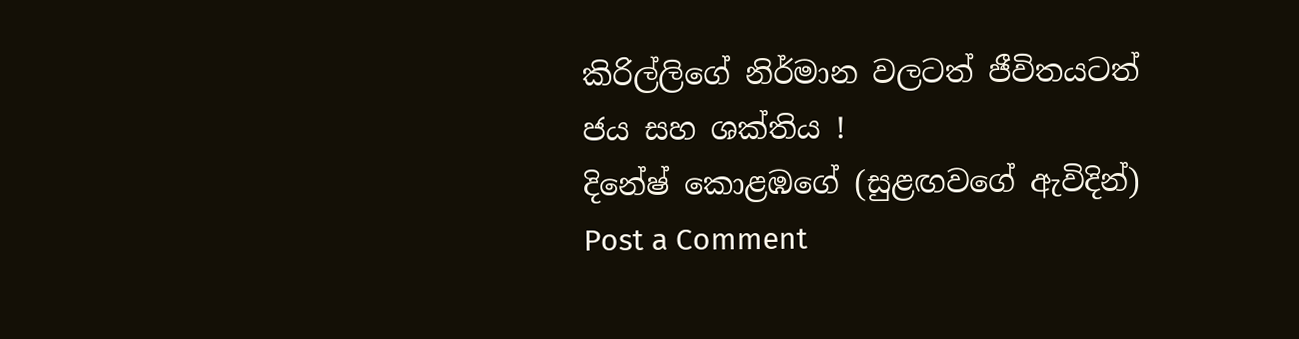කිරිල්ලිගේ නිර්මාන වලටත් ජීවිතයටත්
ජය සහ ශක්තිය !
දිනේෂ් කොළඹගේ (සුළඟවගේ ඇවිදින්)
Post a Comment